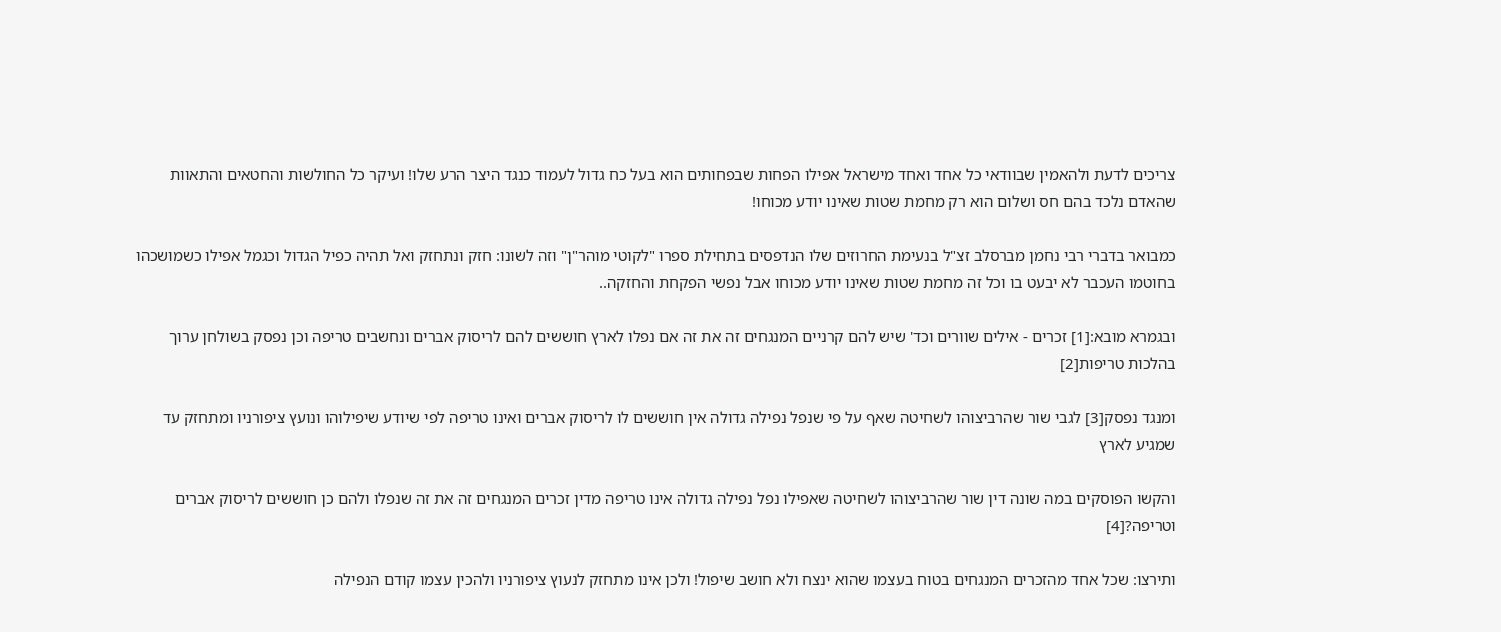צריכים לדעת ולהאמין שבוודאי כל אחד ואחד מישראל אפילו הפחות שבפחותים הוא בעל כח גדול לעמוד כנגד היצר הרע שלו! ועיקר כל החולשות והחטאים והתאוות שהאדם נלכד בהם חס ושלום הוא רק מחמת שטות שאינו יודע מכוחו!

כמבואר בדברי רבי נחמן מברסלב זצ"ל בנעימת החרוזים שלו הנדפסים בתחילת ספרו "לקוטי מוהר"ן" וזה לשונו: חזק ונתחזק ואל תהיה כפיל הגדול וכגמל אפילו כשמושכהו בחוטמו העכבר לא יבעט בו וכל זה מחמת שטות שאינו יודע מכוחו אבל נפשי הפקחת והחזקה..

ובגמרא מובא:[1] זכרים - אילים שוורים וכד' שיש להם קרניים המנגחים זה את זה אם נפלו לארץ חוששים להם לריסוק אברים ונחשבים טריפה וכן נפסק בשולחן ערוך בהלכות טריפות[2]

ומנגד נפסק[3] לגבי שור שהרביצוהו לשחיטה שאף על פי שנפל נפילה גדולה אין חוששים לו לריסוק אברים ואינו טריפה לפי שיודע שיפילוהו ונועץ ציפורניו ומתחזק עד שמגיע לארץ

והקשו הפוסקים במה שונה דין שור שהרביצוהו לשחיטה שאפילו נפל נפילה גדולה אינו טריפה מדין זכרים המנגחים זה את זה שנפלו ולהם כן חוששים לריסוק אברים וטריפה?[4]

ותירצו: שכל אחד מהזכרים המנגחים בטוח בעצמו שהוא ינצח ולא חושב שיפול! ולכן אינו מתחזק לנעוץ ציפורניו ולהכין עצמו קודם הנפילה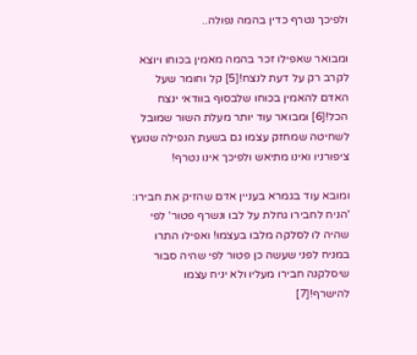ולפיכך נטרף כדין בהמה נפולה..

ומבואר שאפילו זכר בהמה מאמין בכוחו ויוצא לקרב רק על דעת לנצח![5] קל וחומר שעל האדם להאמין בכוחו שלבסוף בוודאי ינצח הכל![6] ומבואר עוד יותר מעלת השור שמובל לשחיטה שמחזק עצמו גם בשעת הנפילה שנועץ ציפורניו ואינו מתיאש ולפיכך אינו נטרף!

ומובא עוד בגמרא בעניין אדם שהזיק את חבירו: 'הניח לחבירו גחלת על לבו ונשרף פטור' לפי שהיה לו לסלקה מלבו בעצמו! ואפילו התרו במניח לפני שעשה כן פטור לפי שהיה סבור שיסלקנה חבירו מעליו ולא יניח עצמו להישרף![7]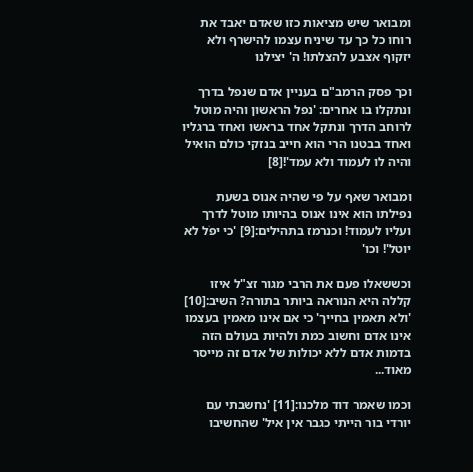ומבואר שיש מציאות כזו שאדם יאבד את רוחו כל כך עד שיניח עצמו להישרף ולא יזקוף אצבע להצלתו! ה' יצילנו

וכך פסק הרמב"ם בעניין אדם שנפל בדרך ונתקלו בו אחרים: 'נפל הראשון והיה מוטל לרוחב הדרך ונתקל אחד בראשו ואחד ברגליו ואחד בבטנו הרי הוא חייב בנזקי כולם הואיל והיה לו לעמוד ולא עמד'![8]

ומבואר שאף על פי שהיה אנוס בשעת נפילתו הוא אינו אנוס בהיותו מוטל לדרך ועליו לעמוד! וכנרמז בתהילים:[9] 'כי יפֹל לא יוטל'! וכו'

וכששאלו פעם את הרבי מגור זצ"ל איזו קללה היא הנוראה ביותר בתורה? השיב:[10] 'ולא תאמין בחייך' כי אם אינו מאמין בעצמו אינו אדם וחשוב כמת ולהיות בעולם הזה בדמות אדם ללא יכולות של אדם זה מייסר מאוד...

וכמו שאמר דוד מלכנו:[11] 'נחשבתי עם יורדי בור הייתי כגבר אין איל' שהחשיבו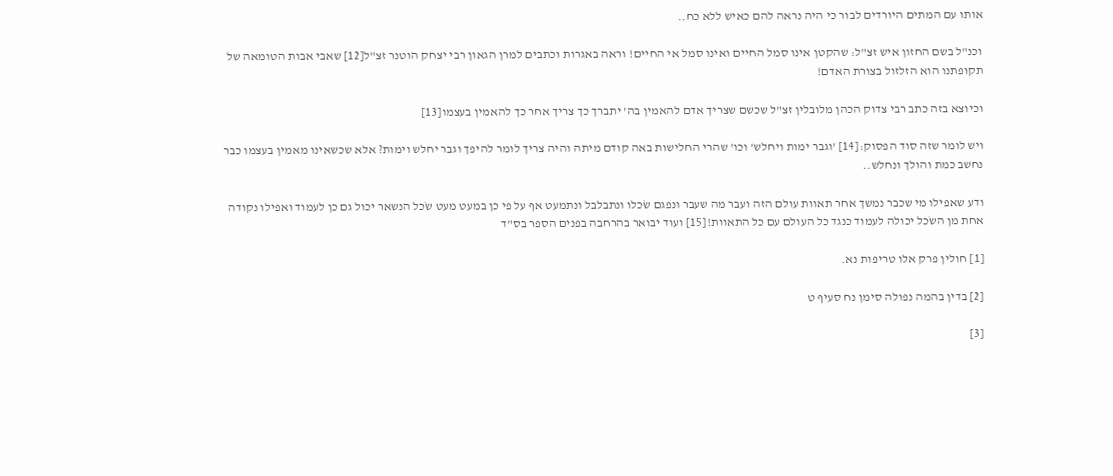אותו עם המתים היורדים לבור כי היה נראה להם כאיש ללא כח..

וכנ"ל בשם החזון איש זצ"ל: שהקטן אינו סמל החיים ואינו סמל אי החיים! וראה באגרות וכתבים למרן הגאון רבי יצחק הוטנר זצ"ל[12] שאבי אבות הטומאה של תקופתנו הוא הזלזול בצורת האדם!

וכיוצא בזה כתב רבי צדוק הכהן מלובלין זצ"ל שכשם שצריך אדם להאמין בה' יתברך כך צריך אחר כך להאמין בעצמו[13]

ויש לומר שזה סוד הפסוק:[14] 'וגבר ימות ויחלש' וכו' שהרי החלישות באה קודם מיתה והיה צריך לומר להיפך וגבר יחלש וימות? אלא שכשאינו מאמין בעצמו כבר נחשב כמת והולך ונחלש..

ודע שאפילו מי שכבר נמשך אחר תאוות עולם הזה ועבר מה שעבר ונפגם שֺכלו ונתבלבל ונתמעט אף על פי כן במעט מעט שֹכל הנשאר יכול גם כן לעמוד ואפילו נקודה אחת מן השֺכל יכולה לעמוד כנגד כל העולם עם כל התאוות![15] ועוד יבואר בהרחבה בפנים הספר בס"ד

[1] חולין פרק אלו טריפות נא.

[2] בדין בהמה נפולה סימן נח סעיף ט

[3]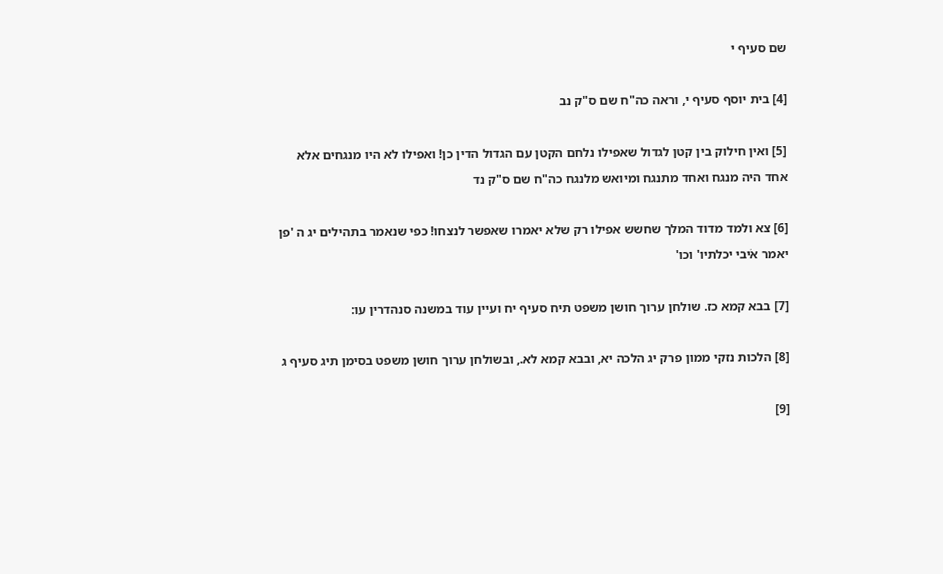שם סעיף י

[4] בית יוסף סעיף י, וראה כה"ח שם ס"ק נב

[5] ואין חילוק בין קטן לגדול שאפילו נלחם הקטן עם הגדול הדין כן! ואפילו לא היו מנגחים אלא אחד היה מנגח ואחד מתנגח ומיואש מלנגח כה"ח שם ס"ק נד

[6] צא ולמד מדוד המלך שחשש אפילו רק שלא יאמרו שאפשר לנצחו! כפי שנאמר בתהילים יג ה 'פן יאמר אֹיבי יכלתיו' וכו'

[7] בבא קמא כז. שולחן ערוך חושן משפט תיח סעיף יח ועיין עוד במשנה סנהדרין עו:

[8] הלכות נזקי ממון פרק יג הלכה יא, ובבא קמא לא., ובשולחן ערוך חושן משפט בסימן תיג סעיף ג

[9]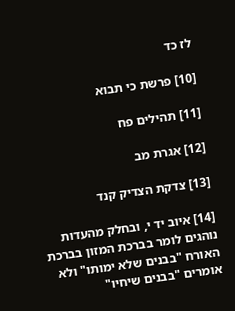לז כד

[10] פרשת כי תבוא

[11] תהילים פח

[12] אגרת מב

[13] צדקת הצדיק קנד

[14] איוב יד י, ובחלק מהעדות נוהגים לומר בברכת המזון בברכת האורח "בבנים שלא ימותו" ולא אומרים "בבנים שיחיו"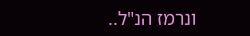ונרמז הנ"ל..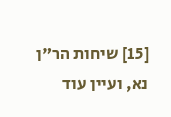[15] שיחות הר"ן נא, ועיין עוד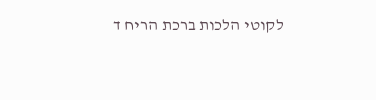לקוטי הלכות ברכת הריח ד